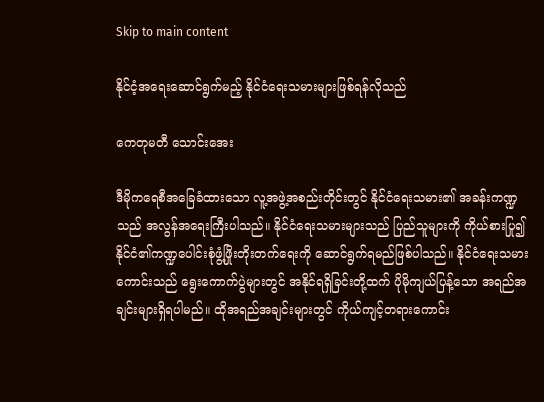Skip to main content

နိုင်ငံ့အရေးဆောင်ရွက်မည့် နိုင်ငံရေးသမားများဖြစ်ရန်လိုသည်

ကေတုမတီ သောင်းအေး

ဒီမိုကရေစီအခြေခံထားသော လူ့အဖွဲ့အစည်းတိုင်းတွင် နိုင်ငံရေးသမား၏ အခန်းကဏ္ဍသည် အလွန်အရေးကြီးပါသည်။ နိုင်ငံရေးသမားများသည် ပြည်သူများကို ကိုယ်စားပြု၍ နိုင်ငံ၏ကဏ္ဍပေါင်းစုံဖွံ့ဖြိုးတိုးတက်ရေးကို ဆောင်ရွက်ရမည်ဖြစ်ပါသည်။ နိုင်ငံရေးသမားကောင်းသည် ရွေးကောက်ပွဲများတွင် အနိုင်ရရှိခြင်းတို့ထက် ပိုမိုကျယ်ပြန့်သော အရည်အချင်းများရှိရပါမည်။ ထိုအရည်အချင်းများတွင် ကိုယ်ကျင့်တရားကောင်း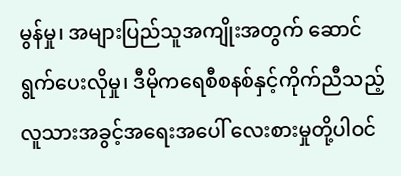မွန်မှု၊ အများပြည်သူအကျိုးအတွက် ဆောင်ရွက်ပေးလိုမှု၊ ဒီမိုကရေစီစနစ်နှင့်ကိုက်ညီသည့် လူသားအခွင့်အရေးအပေါ် လေးစားမှုတို့ပါဝင်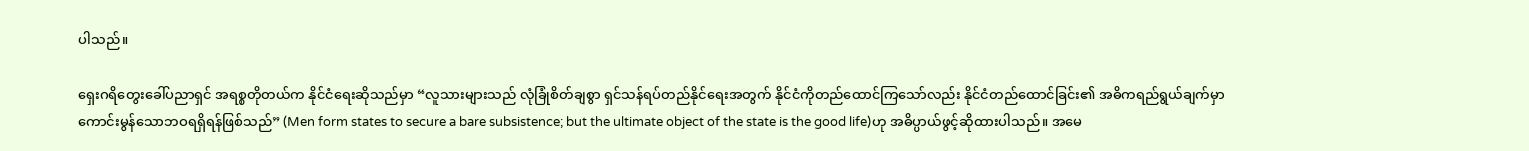ပါသည်။

ရှေးဂရိတွေးခေါ်ပညာရှင် အရစ္စတိုတယ်က နိုင်ငံရေးဆိုသည်မှာ “လူသားများသည် လုံခြုံစိတ်ချစွာ ရှင်သန်ရပ်တည်နိုင်ရေးအတွက် နိုင်ငံကိုတည်ထောင်ကြသော်လည်း နိုင်ငံတည်ထောင်ခြင်း၏ အဓိကရည်ရွယ်ချက်မှာ ကောင်းမွန်သောဘဝရရှိရန်ဖြစ်သည်” (Men form states to secure a bare subsistence; but the ultimate object of the state is the good life)ဟု အဓိပ္ပာယ်ဖွင့်ဆိုထားပါသည်။ အမေ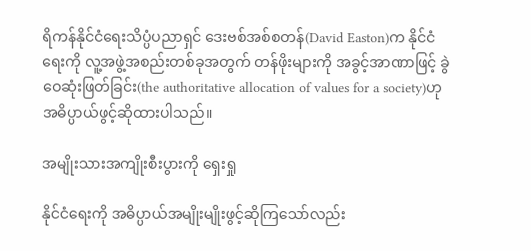ရိကန်နိုင်ငံရေးသိပ္ပံပညာရှင် ဒေးဗစ်အစ်စတန်(David Easton)က နိုင်ငံရေးကို လူ့အဖွဲ့အစည်းတစ်ခုအတွက် တန်ဖိုးများကို အခွင့်အာဏာဖြင့် ခွဲဝေဆုံးဖြတ်ခြင်း(the authoritative allocation of values for a society)ဟု အဓိပ္ပာယ်ဖွင့်ဆိုထားပါသည်။

အမျိုးသားအကျိုးစီးပွားကို ရှေးရှု

နိုင်ငံရေးကို အဓိပ္ပာယ်အမျိုးမျိုးဖွင့်ဆိုကြသော်လည်း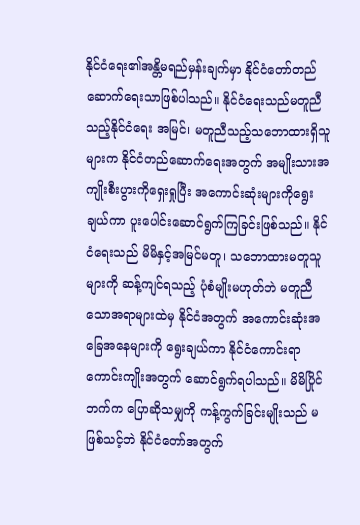နိုင်ငံရေး၏အန္တိမရည်မှန်းချက်မှာ နိုင်ငံတော်တည်ဆောက်ရေးသာဖြစ်ပါသည်။ နိုင်ငံရေးသည်မတူညီသည့်နိုင်ငံရေး အမြင်၊ မတူညီသည့်သဘောထားရှိသူများက နိုင်ငံတည်ဆောက်ရေးအတွက် အမျိုးသားအကျိုးစီးပွားကိုရှေးရှုပြီး အကောင်းဆုံးများကိုရွေးချယ်ကာ ပူးပေါင်းဆောင်ရွက်ကြခြင်းဖြစ်သည်။ နိုင်ငံရေးသည် မိမိနှင့်အမြင်မတူ၊ သဘောထားမတူသူများကို ဆန့်ကျင်ရသည့် ပုံစံမျိုးမဟုတ်ဘဲ မတူညီသောအရာများထဲမှ နိုင်ငံအတွက် အကောင်းဆုံးအခြေအနေများကို ရွေးချယ်ကာ နိုင်ငံကောင်းရာကောင်းကျိုးအတွက် ဆောင်ရွက်ရပါသည်။ မိမိပြိုင်ဘက်က ပြောဆိုသမျှကို ကန့်ကွက်ခြင်းမျိုးသည် မဖြစ်သင့်ဘဲ နိုင်ငံတော်အတွက်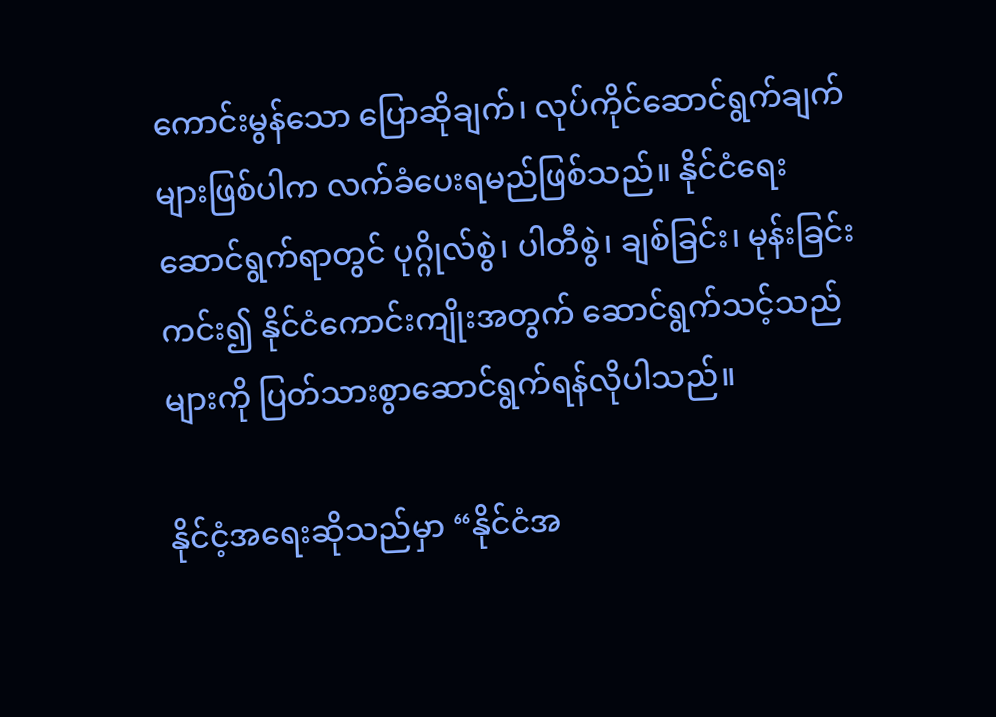ကောင်းမွန်သော ပြောဆိုချက်၊ လုပ်ကိုင်ဆောင်ရွက်ချက်များဖြစ်ပါက လက်ခံပေးရမည်ဖြစ်သည်။ နိုင်ငံရေးဆောင်ရွက်ရာတွင် ပုဂ္ဂိုလ်စွဲ၊ ပါတီစွဲ၊ ချစ်ခြင်း၊ မုန်းခြင်းကင်း၍ နိုင်ငံကောင်းကျိုးအတွက် ဆောင်ရွက်သင့်သည်များကို ပြတ်သားစွာဆောင်ရွက်ရန်လိုပါသည်။

နိုင်ငံ့အရေးဆိုသည်မှာ “နိုင်ငံအ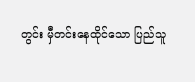တွင်း မှီတင်းနေထိုင်သော ပြည်သူ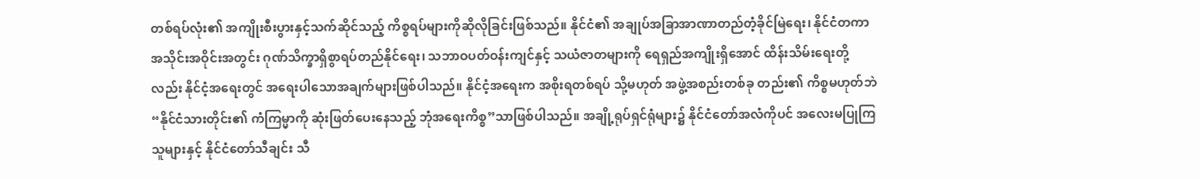တစ်ရပ်လုံး၏ အကျိုးစီးပွားနှင့်သက်ဆိုင်သည့် ကိစ္စရပ်များကိုဆိုလိုခြင်းဖြစ်သည်။ နိုင်ငံ၏ အချုပ်အခြာအာဏာတည်တံ့ခိုင်မြဲရေး၊ နိုင်ငံတကာအသိုင်းအဝိုင်းအတွင်း ဂုဏ်သိက္ခာရှိစွာရပ်တည်နိုင်ရေး၊ သဘာဝပတ်ဝန်းကျင်နှင့် သယံဇာတများကို ရေရှည်အကျိုးရှိအောင် ထိန်းသိမ်းရေးတို့လည်း နိုင်ငံ့အရေးတွင် အရေးပါသောအချက်များဖြစ်ပါသည်။ နိုင်ငံ့အရေးက အစိုးရတစ်ရပ် သို့မဟုတ် အဖွဲ့အစည်းတစ်ခု တည်း၏ ကိစ္စမဟုတ်ဘဲ “နိုင်ငံသားတိုင်း၏ ကံကြမ္မာကို ဆုံးဖြတ်ပေးနေသည့် ဘုံအရေးကိစ္စ”သာဖြစ်ပါသည်။ အချို့ရုပ်ရှင်ရုံများ၌ နိုင်ငံတော်အလံကိုပင် အလေးမပြုကြသူများနှင့် နိုင်ငံတော်သီချင်း သီ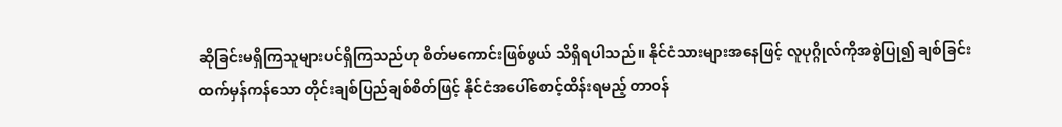ဆိုခြင်းမရှိကြသူများပင်ရှိကြသည်ဟု စိတ်မကောင်းဖြစ်ဖွယ် သိရှိရပါသည်။ နိုင်ငံသားများအနေဖြင့် လူပုဂ္ဂိုလ်ကိုအစွဲပြု၍ ချစ်ခြင်းထက်မှန်ကန်သော တိုင်းချစ်ပြည်ချစ်စိတ်ဖြင့် နိုင်ငံအပေါ်စောင့်ထိန်းရမည့် တာဝန်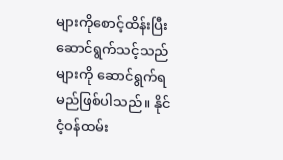များကိုစောင့်ထိန်းပြီး ဆောင်ရွက်သင့်သည်များကို ဆောင်ရွက်ရမည်ဖြစ်ပါသည်။ နိုင်ငံ့ဝန်ထမ်း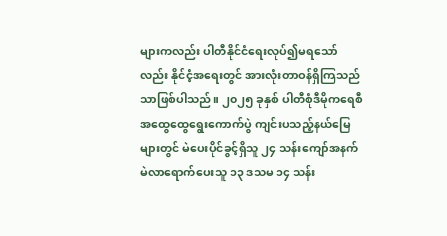များကလည်း ပါတီနိုင်ငံရေးလုပ်၍မရသော်လည်း နိုင်ငံ့အရေးတွင် အားလုံးတာဝန်ရှိကြသည်သာဖြစ်ပါသည်။ ၂၀၂၅ ခုနှစ် ပါတီစုံဒီမိုကရေစီအထွေထွေရွေးကောက်ပွဲ ကျင်းပသည့်နယ်မြေများတွင် မဲပေးပိုင်ခွင့်ရှိသူ ၂၄ သန်းကျော်အနက် မဲလာရောက်ပေးသူ ၁၃ ဒသမ ၁၄ သန်း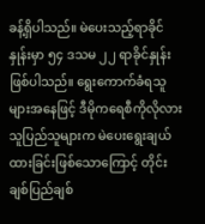ခန့်ရှိပါသည်။ မဲပေးသည့်ရာခိုင်နှုန်းမှာ ၅၄ ဒသမ ၂၂ ရာခိုင်နှုန်းဖြစ်ပါသည်။ ရွေးကောက်ခံရသူများအနေဖြင့် ဒီမိုကရေစီကိုလိုလားသူပြည်သူများက မဲပေးရွေးချယ်ထားခြင်းဖြစ်သောကြောင့် တိုင်းချစ်ပြည်ချစ်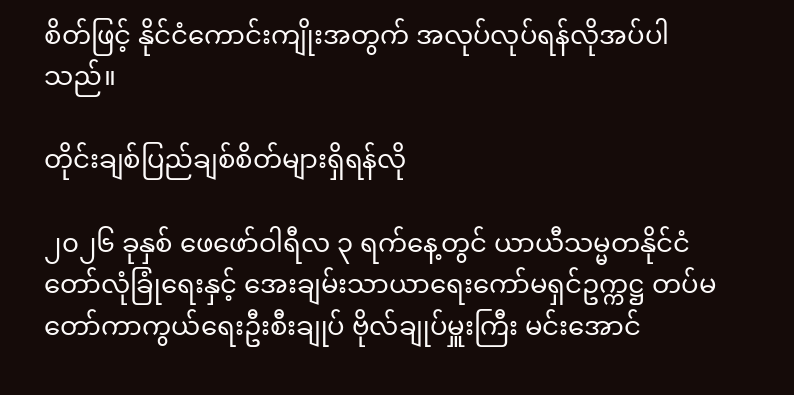စိတ်ဖြင့် နိုင်ငံကောင်းကျိုးအတွက် အလုပ်လုပ်ရန်လိုအပ်ပါသည်။

တိုင်းချစ်ပြည်ချစ်စိတ်များရှိရန်လို

၂၀၂၆ ခုနှစ် ဖေဖော်ဝါရီလ ၃ ရက်နေ့တွင် ယာယီသမ္မတနိုင်ငံတော်လုံခြုံရေးနှင့် အေးချမ်းသာယာရေးကော်မရှင်ဥက္ကဋ္ဌ တပ်မတော်ကာကွယ်ရေးဦးစီးချုပ် ဗိုလ်ချုပ်မှူးကြီး မင်းအောင်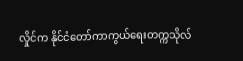လှိုင်က နိုင်ငံတော်ကာကွယ်ရေးတက္ကသိုလ်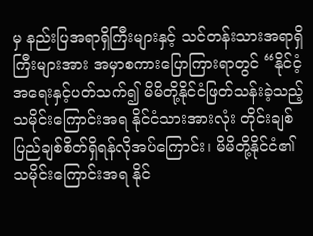မှ နည်းပြအရာရှိကြီးများနှင့် သင်တန်းသားအရာရှိကြီးများအား အမှာစကားပြောကြားရာတွင် “နိုင်ငံ့အရေးနှင့်ပတ်သက်၍ မိမိတို့နိုင်ငံဖြတ်သန်းခဲ့သည့် သမိုင်းကြောင်းအရ နိုင်ငံသားအားလုံး တိုင်းချစ်ပြည်ချစ်စိတ်ရှိရန်လိုအပ်ကြောင်း၊ မိမိတို့နိုင်ငံ၏ သမိုင်းကြောင်းအရ နိုင်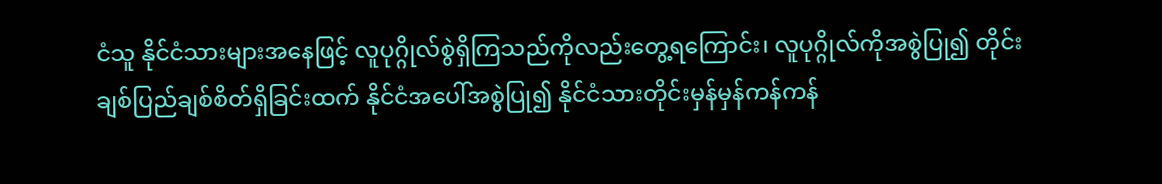ငံသူ နိုင်ငံသားများအနေဖြင့် လူပုဂ္ဂိုလ်စွဲရှိကြသည်ကိုလည်းတွေ့ရကြောင်း၊ လူပုဂ္ဂိုလ်ကိုအစွဲပြု၍ တိုင်းချစ်ပြည်ချစ်စိတ်ရှိခြင်းထက် နိုင်ငံအပေါ်အစွဲပြု၍ နိုင်ငံသားတိုင်းမှန်မှန်ကန်ကန်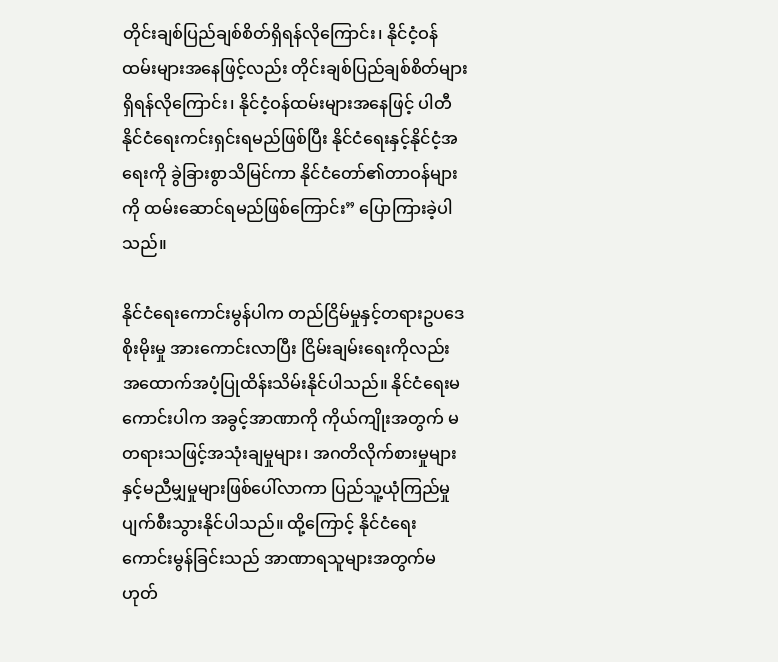တိုင်းချစ်ပြည်ချစ်စိတ်ရှိရန်လိုကြောင်း၊ နိုင်ငံ့ဝန်ထမ်းများအနေဖြင့်လည်း တိုင်းချစ်ပြည်ချစ်စိတ်များရှိရန်လိုကြောင်း၊ နိုင်ငံ့ဝန်ထမ်းများအနေဖြင့် ပါတီနိုင်ငံရေးကင်းရှင်းရမည်ဖြစ်ပြီး နိုင်ငံရေးနှင့်နိုင်ငံ့အရေးကို ခွဲခြားစွာသိမြင်ကာ နိုင်ငံတော်၏တာဝန်များကို ထမ်းဆောင်ရမည်ဖြစ်ကြောင်း” ပြောကြားခဲ့ပါသည်။

နိုင်ငံရေးကောင်းမွန်ပါက တည်ငြိမ်မှုနှင့်တရားဥပဒေစိုးမိုးမှု အားကောင်းလာပြီး ငြိမ်းချမ်းရေးကိုလည်း အထောက်အပံ့ပြုထိန်းသိမ်းနိုင်ပါသည်။ နိုင်ငံရေးမကောင်းပါက အခွင့်အာဏာကို ကိုယ်ကျိုးအတွက် မတရားသဖြင့်အသုံးချမှုများ၊ အဂတိလိုက်စားမှုများနှင့်မညီမျှမှုများဖြစ်ပေါ်လာကာ ပြည်သူ့ယုံကြည်မှုပျက်စီးသွားနိုင်ပါသည်။ ထို့ကြောင့် နိုင်ငံရေးကောင်းမွန်ခြင်းသည် အာဏာရသူများအတွက်မဟုတ်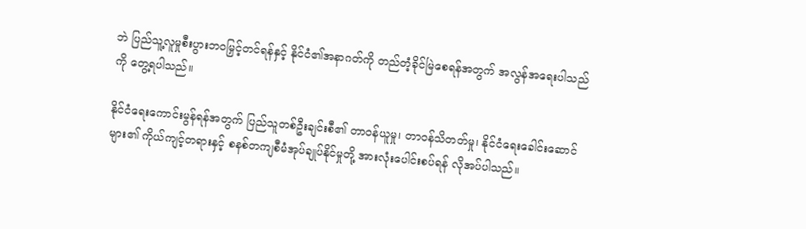ဘဲ ပြည်သူ့လူမှုစီးပွားဘဝမြှင့်တင်ရန်နှင့် နိုင်ငံ၏အနာဂတ်ကို တည်တံ့ခိုင်မြဲစေရန်အတွက် အလွန်အရေးပါသည်ကို တွေ့ရပါသည်။

နိုင်ငံရေးကောင်းမွန်ရန်အတွက် ပြည်သူတစ်ဦးချင်းစီ၏ တာဝန်ယူမှု၊ တာဝန်သိတတ်မှု၊ နိုင်ငံရေးခေါင်းဆောင်များ၏ ကိုယ်ကျင့်တရားနှင့် စနစ်တကျစီမံအုပ်ချုပ်နိုင်မှုတို့ အားလုံးပေါင်းစပ်ရန် လိုအပ်ပါသည်။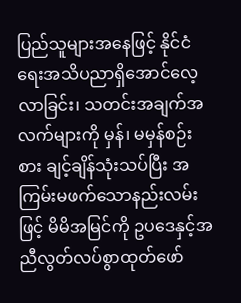ပြည်သူများအနေဖြင့် နိုင်ငံရေးအသိပညာရှိအောင်လေ့လာခြင်း၊ သတင်းအချက်အလက်များကို မှန်၊ မမှန်စဉ်းစား ချင့်ချိန်သုံးသပ်ပြီး အကြမ်းမဖက်သောနည်းလမ်းဖြင့် မိမိအမြင်ကို ဥပဒေနှင့်အညီလွတ်လပ်စွာထုတ်ဖော်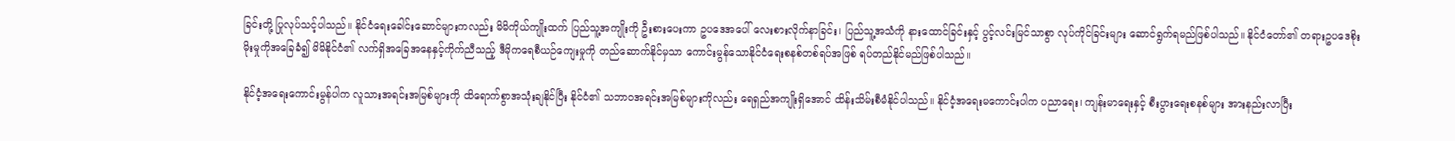ခြင်းတို့ ပြုလုပ်သင့်ပါသည်။ နိုင်ငံရေးခေါင်းဆောင်များကလည်း မိမိကိုယ်ကျိုးထက် ပြည်သူ့အကျိုးကို ဦးစားပေးကာ ဥပဒေအပေါ် လေးစားလိုက်နာခြင်း၊ ပြည်သူ့အသံကို နားထောင်ခြင်းနှင့် ပွင့်လင်းမြင်သာစွာ လုပ်ကိုင်ခြင်းများ ဆောင်ရွက်ရမည်ဖြစ်ပါသည်။ နိုင်ငံတော်၏ တရားဥပဒေစိုးမိုးမှုကိုအခြေခံ၍ မိမိနိုင်ငံ၏ လက်ရှိအခြေအနေနှင့်ကိုက်ညီသည့် ဒီမိုကရေစီယဉ်ကျေးမှုကို တည်ဆောက်နိုင်မှသာ ကောင်းမွန်သောနိုင်ငံရေးစနစ်တစ်ရပ်အဖြစ် ရပ်တည်နိုင်မည်ဖြစ်ပါသည်။

နိုင်ငံ့အရေးကောင်းမွန်ပါက လူသားအရင်းအမြစ်များကို ထိရောက်စွာအသုံးချနိုင်ပြီး နိုင်ငံ၏ သဘာဝအရင်းအမြစ်များကိုလည်း ရေရှည်အကျိုးရှိအောင် ထိန်းသိမ်းစီမံနိုင်ပါသည်။ နိုင်ငံ့အရေးမကောင်းပါက ပညာရေး၊ ကျန်းမာရေးနှင့် စီးပွားရေးစနစ်များ အားနည်းလာပြီး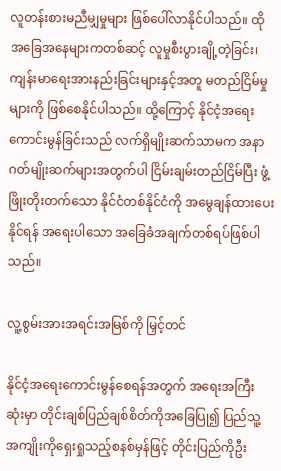လူတန်းစားမညီမျှမှုများ ဖြစ်ပေါ်လာနိုင်ပါသည်။ ထိုအခြေအနေများကတစ်ဆင့် လူမှုစီးပွားချို့တဲ့ခြင်း၊ ကျန်းမာရေးအားနည်းခြင်းများနှင့်အတူ မတည်ငြိမ်မှုများကို ဖြစ်စေနိုင်ပါသည်။ ထို့ကြောင့် နိုင်ငံ့အရေး ကောင်းမွန်ခြင်းသည် လက်ရှိမျိုးဆက်သာမက အနာဂတ်မျိုးဆက်များအတွက်ပါ ငြိမ်းချမ်းတည်ငြိမ်ပြီး ဖွံ့ဖြိုးတိုးတက်သော နိုင်ငံတစ်နိုင်ငံကို အမွေချန်ထားပေးနိုင်ရန် အရေးပါသော အခြေခံအချက်တစ်ရပ်ဖြစ်ပါသည်။

လူ့စွမ်းအားအရင်းအမြစ်ကို မြှင့်တင်

နိုင်ငံ့အရေးကောင်းမွန်စေရန်အတွက် အရေးအကြီးဆုံးမှာ တိုင်းချစ်ပြည်ချစ်စိတ်ကိုအခြေပြု၍ ပြည်သူ့အကျိုးကိုရှေးရှုသည့်စနစ်မှန်ဖြင့် တိုင်းပြည်ကိုဦး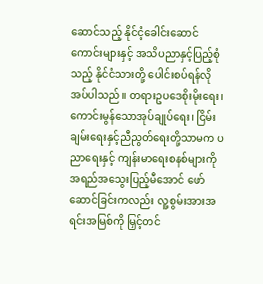ဆောင်သည့် နိုင်ငံ့ခေါင်းဆောင်ကောင်းများနှင့် အသိပညာနှင့်ပြည့်စုံသည့် နိုင်ငံသားတို့ ပေါင်းစပ်ရန်လိုအပ်ပါသည်။ တရားဥပဒေစိုးမိုးရေး၊ ကောင်းမွန်သောအုပ်ချုပ်ရေး၊ ငြိမ်းချမ်းရေးနှင့်ညီညွတ်ရေးတို့သာမက ပညာရေးနှင့် ကျန်းမာရေးစနစ်များကို အရည်အသွေးပြည့်မီအောင် ဖော်ဆောင်ခြင်းကလည်း လူ့စွမ်းအားအရင်းအမြစ်ကို မြှင့်တင်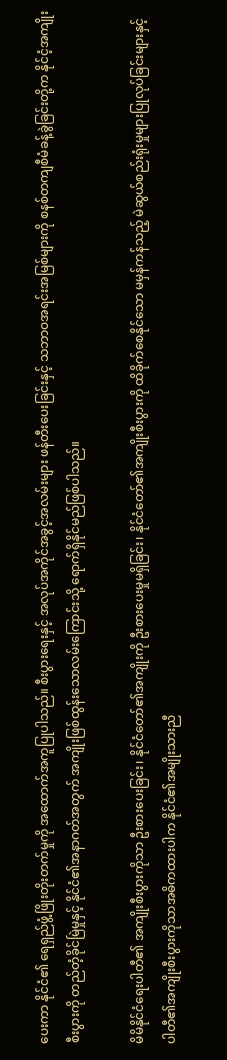ပေးကာ နိုင်ငံ၏ ရေရှည်ဖွံ့ဖြိုးတိုးတက်မှုကို အထောက်အကူပြုပါသည်။ စီးပွားရေးနှင့် အလုပ်အကိုင်အခွင့်အလမ်းများ ဖန်တီးပေးခြင်းနှင့် သဘာဝအရင်းအမြစ်များကို စနစ်တကျစီမံခန့်ခွဲခြင်းတို့က နိုင်ငံ့အကျိုးစီးပွားကို တည်တံ့ခိုင်မြဲမှုနှင့် နိုင်ငံ၏အနာဂတ်အတွက် အကျိုးဖြစ်ထွန်းသောလမ်းကြောင်းသို့ ရောက်ရှိနိုင်မည်ဖြစ်ပါသည်။

မိမိနိုင်ငံရေးပါတီ၏ အကျိုးစီးပွားကိုသာ ဦးစားပေးခြင်း၊ နိုင်ငံတော်၏အကျိုးကို ဦးစားပေးမှုမရှိခြင်း၊ နိုင်ငံတော်၏အကျိုးစီးပွားကို ထိခိုက်စေနိုင်သော မမှန်ကန်သည့် မဲဆွယ်စည်းရုံးမှုများပြုလုပ်ခြင်းများနှင့် ပါတီ၏အကျိုးစီးပွားကိုသာအဓိကထားပါက နိုင်ငံ၏အမျိုးသားညီ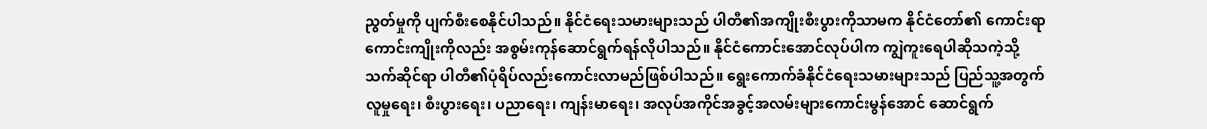ညွတ်မှုကို ပျက်စီးစေနိုင်ပါသည်။ နိုင်ငံရေးသမားများသည် ပါတီ၏အကျိုးစီးပွားကိုသာမက နိုင်ငံတော်၏ ကောင်းရာကောင်းကျိုးကိုလည်း အစွမ်းကုန်ဆောင်ရွက်ရန်လိုပါသည်။ နိုင်ငံကောင်းအောင်လုပ်ပါက ကျွဲကူးရေပါဆိုသကဲ့သို့ သက်ဆိုင်ရာ ပါတီ၏ပုံရိပ်လည်းကောင်းလာမည်ဖြစ်ပါသည်။ ရွေးကောက်ခံနိုင်ငံရေးသမားများသည် ပြည်သူ့အတွက် လူမှုရေး၊ စီးပွားရေး၊ ပညာရေး၊ ကျန်းမာရေး၊ အလုပ်အကိုင်အခွင့်အလမ်းများကောင်းမွန်အောင် ဆောင်ရွက်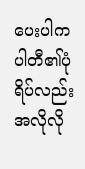ပေးပါက ပါတီ၏ပုံရိပ်လည်း အလိုလို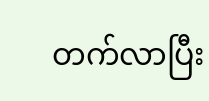တက်လာပြီး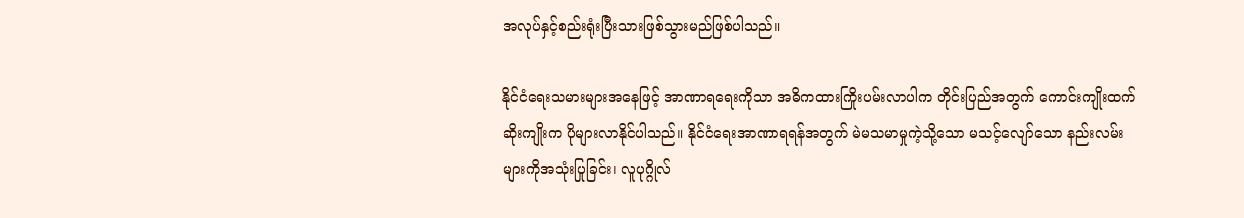အလုပ်နှင့်စည်းရုံးပြီးသားဖြစ်သွားမည်ဖြစ်ပါသည်။

နိုင်ငံရေးသမားများအနေဖြင့် အာဏာရရေးကိုသာ အဓိကထားကြိုးပမ်းလာပါက တိုင်းပြည်အတွက် ကောင်းကျိုးထက်ဆိုးကျိုးက ပိုများလာနိုင်ပါသည်။ နိုင်ငံရေးအာဏာရရန်အတွက် မဲမသမာမှုကဲ့သို့သော မသင့်လျော်သော နည်းလမ်းများကိုအသုံးပြုခြင်း၊ လူပုဂ္ဂိုလ်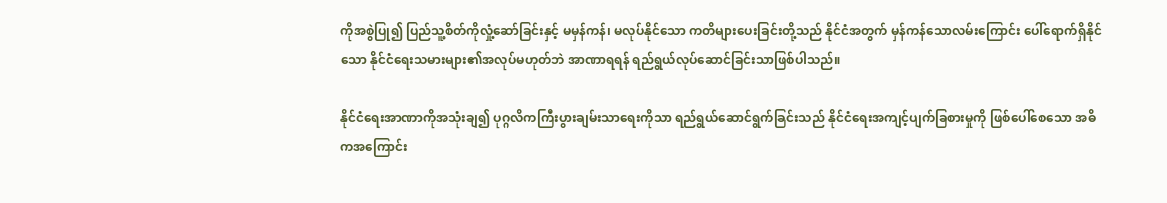ကိုအစွဲပြု၍ ပြည်သူ့စိတ်ကိုလှုံ့ဆော်ခြင်းနှင့် မမှန်ကန်၊ မလုပ်နိုင်သော ကတိများပေးခြင်းတို့သည် နိုင်ငံအတွက် မှန်ကန်သောလမ်းကြောင်း ပေါ်ရောက်ရှိနိုင်သော နိုင်ငံရေးသမားများ၏အလုပ်မဟုတ်ဘဲ အာဏာရရန် ရည်ရွယ်လုပ်ဆောင်ခြင်းသာဖြစ်ပါသည်။

နိုင်ငံရေးအာဏာကိုအသုံးချ၍ ပုဂ္ဂလိကကြီးပွားချမ်းသာရေးကိုသာ ရည်ရွယ်ဆောင်ရွက်ခြင်းသည် နိုင်ငံရေးအကျင့်ပျက်ခြစားမှုကို ဖြစ်ပေါ်စေသော အဓိကအကြောင်း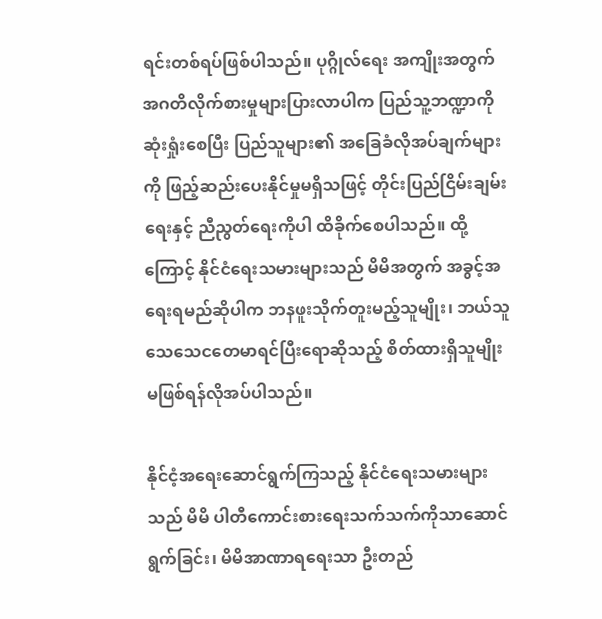ရင်းတစ်ရပ်ဖြစ်ပါသည်။ ပုဂ္ဂိုလ်ရေး အကျိုးအတွက် အဂတိလိုက်စားမှုများပြားလာပါက ပြည်သူ့ဘဏ္ဍာကိုဆုံးရှုံးစေပြီး ပြည်သူများ၏ အခြေခံလိုအပ်ချက်များကို ဖြည့်ဆည်းပေးနိုင်မှုမရှိသဖြင့် တိုင်းပြည်ငြိမ်းချမ်းရေးနှင့် ညီညွတ်ရေးကိုပါ ထိခိုက်စေပါသည်။ ထို့ကြောင့် နိုင်ငံရေးသမားများသည် မိမိအတွက် အခွင့်အရေးရမည်ဆိုပါက ဘနဖူးသိုက်တူးမည့်သူမျိုး၊ ဘယ်သူသေသေငတေမာရင်ပြီးရောဆိုသည့် စိတ်ထားရှိသူမျိုး မဖြစ်ရန်လိုအပ်ပါသည်။

နိုင်ငံ့အရေးဆောင်ရွက်ကြသည့် နိုင်ငံရေးသမားများသည် မိမိ ပါတီကောင်းစားရေးသက်သက်ကိုသာဆောင်ရွက်ခြင်း၊ မိမိအာဏာရရေးသာ ဦးတည်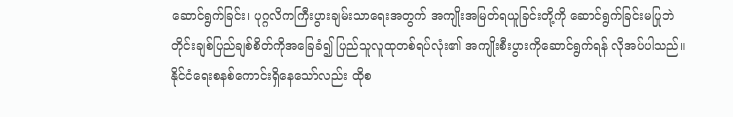ဆောင်ရွက်ခြင်း၊ ပုဂ္ဂလိကကြီးပွားချမ်းသာရေးအတွက် အကျိုးအမြတ်ရယူခြင်းတို့ကို ဆောင်ရွက်ခြင်းမပြုဘဲ တိုင်းချစ်ပြည်ချစ်စိတ်ကိုအခြေခံ၍ ပြည်သူလူထုတစ်ရပ်လုံး၏ အကျိုးစီးပွားကိုဆောင်ရွက်ရန် လိုအပ်ပါသည်။ နိုင်ငံရေးစနစ်ကောင်းရှိနေသော်လည်း ထိုစ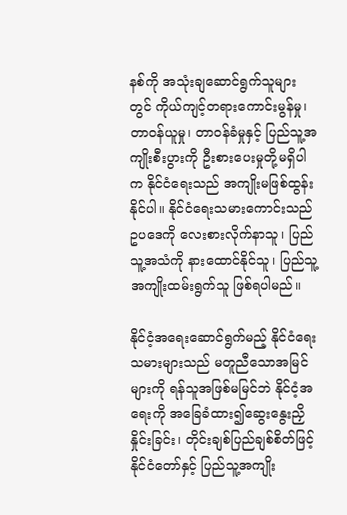နစ်ကို အသုံးချဆောင်ရွက်သူများတွင် ကိုယ်ကျင့်တရားကောင်းမွန်မှု၊ တာဝန်ယူမှု၊ တာဝန်ခံမှုနှင့် ပြည်သူ့အကျိုးစီးပွားကို ဦးစားပေးမှုတို့မရှိပါက နိုင်ငံရေးသည် အကျိုးမဖြစ်ထွန်းနိုင်ပါ။ နိုင်ငံရေးသမားကောင်းသည် ဥပဒေကို လေးစားလိုက်နာသူ၊ ပြည်သူ့အသံကို နားထောင်နိုင်သူ၊ ပြည်သူ့အကျိုးထမ်းရွက်သူ ဖြစ်ရပါမည်။

နိုင်ငံ့အရေးဆောင်ရွက်မည့် နိုင်ငံရေးသမားများသည် မတူညီသောအမြင်များကို ရန်သူအဖြစ်မမြင်ဘဲ နိုင်ငံ့အရေးကို အခြေခံထား၍ဆွေးနွေးညှိနှိုင်းခြင်း၊ တိုင်းချစ်ပြည်ချစ်စိတ်ဖြင့် နိုင်ငံတော်နှင့် ပြည်သူ့အကျိုး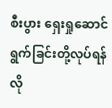စီးပွား ရှေးရှုဆောင်ရွက်ခြင်းတို့လုပ်ရန် လို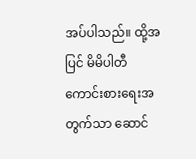အပ်ပါသည်။ ထို့အပြင် မိမိပါတီကောင်းစားရေးအတွက်သာ ဆောင်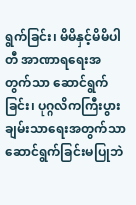ရွက်ခြင်း၊ မိမိနှင့်မိမိပါတီ အာဏာရရေးအတွက်သာ ဆောင်ရွက်ခြင်း၊ ပုဂ္ဂလိကကြီးပွားချမ်းသာရေးအတွက်သာ ဆောင်ရွက်ခြင်းမပြုဘဲ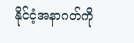နိုင်ငံ့အနာဂတ်ကို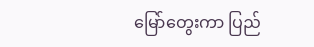မြော်တွေးကာ ပြည်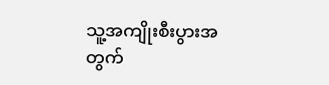သူ့အကျိုးစီးပွားအတွက်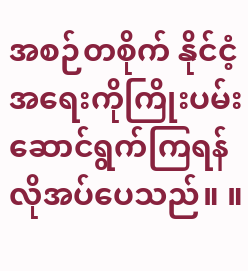အစဉ်တစိုက် နိုင်ငံ့အရေးကိုကြိုးပမ်းဆောင်ရွက်ကြရန် လိုအပ်ပေသည်။ ။